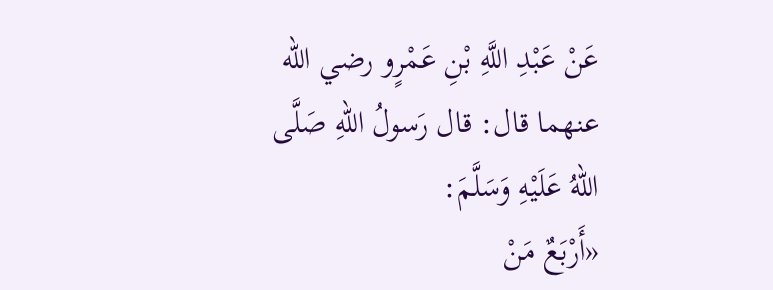عَنْ عَبْدِ اللَّهِ بْنِ عَمْرٍو رضي الله عنهما قال: قال رَسولُ اللهِ صَلَّى اللهُ عَلَيْهِ وَسَلَّمَ:
«أَرْبَعٌ مَنْ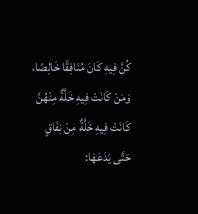كُنَّ فِيهِ كَانَ مُنَافِقًا خَالِصًا، وَمَنْ كَانَتْ فِيهِ خَلَّةٌ مِنْهُنَّ كَانَتْ فِيهِ خَلَّةٌ مِنْ نِفَاقٍ حَتَّى يَدَعَهَا: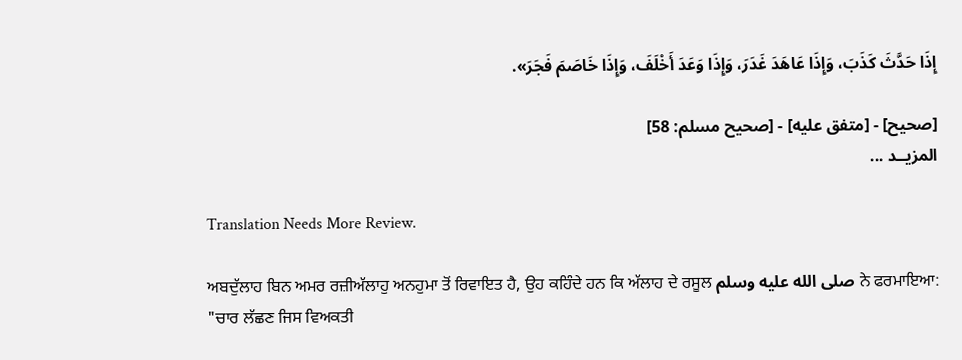إِذَا حَدَّثَ كَذَبَ، وَإِذَا عَاهَدَ غَدَرَ، وَإِذَا وَعَدَ أَخْلَفَ، وَإِذَا خَاصَمَ فَجَرَ».

[صحيح] - [متفق عليه] - [صحيح مسلم: 58]
المزيــد ...

Translation Needs More Review.

ਅਬਦੁੱਲਾਹ ਬਿਨ ਅਮਰ ਰਜ਼ੀਅੱਲਾਹੁ ਅਨਹੁਮਾ ਤੋਂ ਰਿਵਾਇਤ ਹੈ, ਉਹ ਕਹਿੰਦੇ ਹਨ ਕਿ ਅੱਲਾਹ ਦੇ ਰਸੂਲ صلى الله عليه وسلم ਨੇ ਫਰਮਾਇਆ:
"ਚਾਰ ਲੱਛਣ ਜਿਸ ਵਿਅਕਤੀ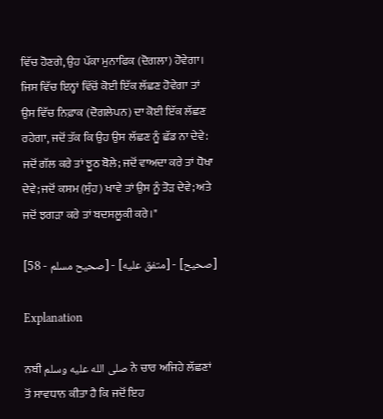ਵਿੱਚ ਹੋਣਗੇ, ਉਹ ਪੱਕਾ ਮੁਨਾਫਿਕ (ਦੋਗਲਾ) ਹੋਵੇਗਾ। ਜਿਸ ਵਿੱਚ ਇਨ੍ਹਾਂ ਵਿੱਚੋਂ ਕੋਈ ਇੱਕ ਲੱਛਣ ਹੋਵੇਗਾ ਤਾਂ ਉਸ ਵਿੱਚ ਨਿਫ਼ਾਕ (ਦੋਗਲੇਪਨ) ਦਾ ਕੋਈ ਇੱਕ ਲੱਛਣ ਰਹੇਗਾ, ਜਦੋਂ ਤੱਕ ਕਿ ਉਹ ਉਸ ਲੱਛਣ ਨੂੰ ਛੱਡ ਨਾ ਦੇਵੇ: ਜਦੋਂ ਗੱਲ ਕਰੇ ਤਾਂ ਝੂਠ ਬੋਲੇ; ਜਦੋਂ ਵਾਅਦਾ ਕਰੇ ਤਾਂ ਧੋਖਾ ਦੇਵੇ; ਜਦੋਂ ਕਸਮ (ਸੁੰਹ) ਖਾਵੇ ਤਾਂ ਉਸ ਨੂੰ ਤੋੜ ਦੇਵੇ; ਅਤੇ ਜਦੋਂ ਝਗੜਾ ਕਰੇ ਤਾਂ ਬਦਸਲੂਕੀ ਕਰੇ।"

[صحيح] - [متفق عليه] - [صحيح مسلم - 58]

Explanation

ਨਬੀ صلى الله عليه وسلم ਨੇ ਚਾਰ ਅਜਿਹੇ ਲੱਛਣਾਂ ਤੋਂ ਸਾਵਧਾਨ ਕੀਤਾ ਹੈ ਕਿ ਜਦੋਂ ਇਹ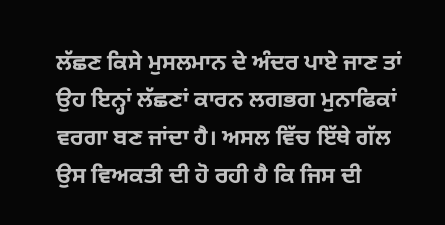ਲੱਛਣ ਕਿਸੇ ਮੁਸਲਮਾਨ ਦੇ ਅੰਦਰ ਪਾਏ ਜਾਣ ਤਾਂ ਉਹ ਇਨ੍ਹਾਂ ਲੱਛਣਾਂ ਕਾਰਨ ਲਗਭਗ ਮੁਨਾਫਿਕਾਂ ਵਰਗਾ ਬਣ ਜਾਂਦਾ ਹੈ। ਅਸਲ ਵਿੱਚ ਇੱਥੇ ਗੱਲ ਉਸ ਵਿਅਕਤੀ ਦੀ ਹੋ ਰਹੀ ਹੈ ਕਿ ਜਿਸ ਦੀ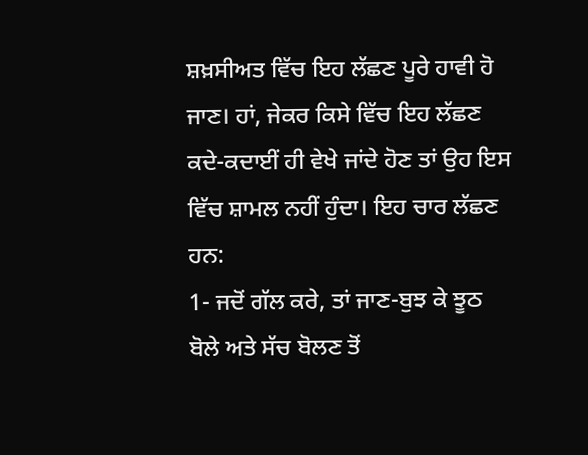ਸ਼ਖ਼ਸੀਅਤ ਵਿੱਚ ਇਹ ਲੱਛਣ ਪੂਰੇ ਹਾਵੀ ਹੋ ਜਾਣ। ਹਾਂ, ਜੇਕਰ ਕਿਸੇ ਵਿੱਚ ਇਹ ਲੱਛਣ ਕਦੇ-ਕਦਾਈਂ ਹੀ ਵੇਖੇ ਜਾਂਦੇ ਹੋਣ ਤਾਂ ਉਹ ਇਸ ਵਿੱਚ ਸ਼ਾਮਲ ਨਹੀਂ ਹੁੰਦਾ। ਇਹ ਚਾਰ ਲੱਛਣ ਹਨ:
1- ਜਦੋਂ ਗੱਲ ਕਰੇ, ਤਾਂ ਜਾਣ-ਬੁਝ ਕੇ ਝੂਠ ਬੋਲੇ ਅਤੇ ਸੱਚ ਬੋਲਣ ਤੋਂ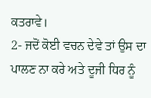ਕਤਰਾਵੇ।
2- ਜਦੋਂ ਕੋਈ ਵਚਨ ਦੇਵੇ ਤਾਂ ਉਸ ਦਾ ਪਾਲਣ ਨਾ ਕਰੇ ਅਤੇ ਦੂਜੀ ਧਿਰ ਨੂੰ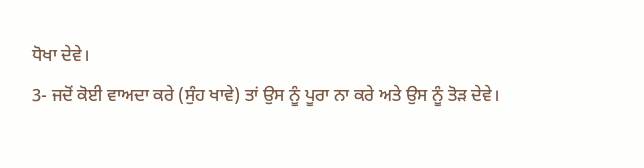ਧੋਖਾ ਦੇਵੇ।
3- ਜਦੋਂ ਕੋਈ ਵਾਅਦਾ ਕਰੇ (ਸੁੰਹ ਖਾਵੇ) ਤਾਂ ਉਸ ਨੂੰ ਪੂਰਾ ਨਾ ਕਰੇ ਅਤੇ ਉਸ ਨੂੰ ਤੋੜ ਦੇਵੇ।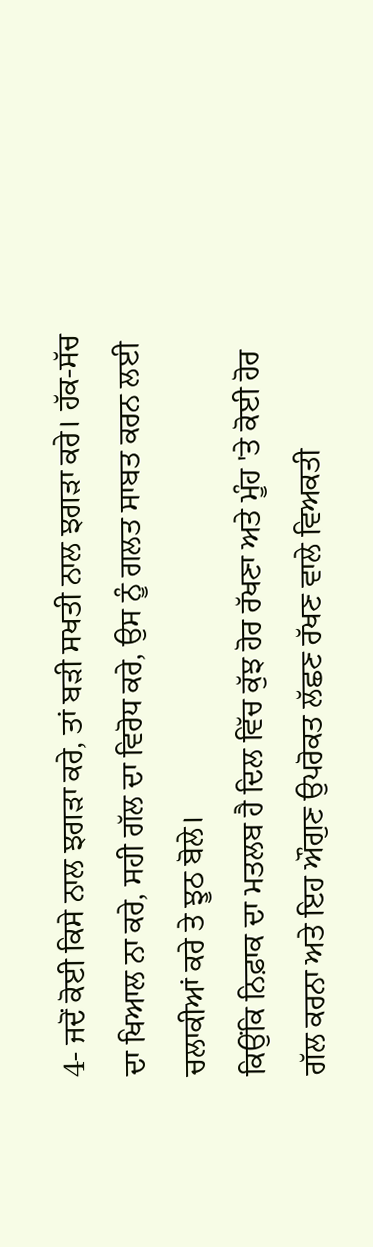4- ਜਦੋਂ ਕੋਈ ਕਿਸੇ ਨਾਲ ਝਗੜਾ ਕਰੇ, ਤਾਂ ਬੜੀ ਸਖਤੀ ਨਾਲ ਝਗੜਾ ਕਰੇ। ਹੱਕ-ਸੱਚ ਦਾ ਖਿਆਲ ਨਾ ਕਰੇ, ਸਹੀ ਗੱਲ ਦਾ ਵਿਰੋਧ ਕਰੇ, ਉਸ ਨੂੰ ਗਲਤ ਸਾਬਤ ਕਰਨ ਲਈ ਚਲਾਕੀਆਂ ਕਰੇ ਤੇ ਝੂਠ ਬੋਲੇ।
ਕਿਉਂਕਿ ਨਿਫ਼ਾਕ ਦਾ ਮਤਲਬ ਹੈ ਦਿਲ ਵਿੱਚ ਕੁੱਝ ਹੋਰ ਰੱਖਣਾ ਅਤੇ ਮੂੰਹ 'ਤੇ ਕੋਈ ਹੋਰ ਗੱਲ ਕਰਨਾ ਅਤੇ ਇਹ ਔਗੁਣ ਉਪਰੋਕਤ ਲੱਛਣ ਰੱਖਣ ਵਾਲੇ ਵਿਅਕਤੀ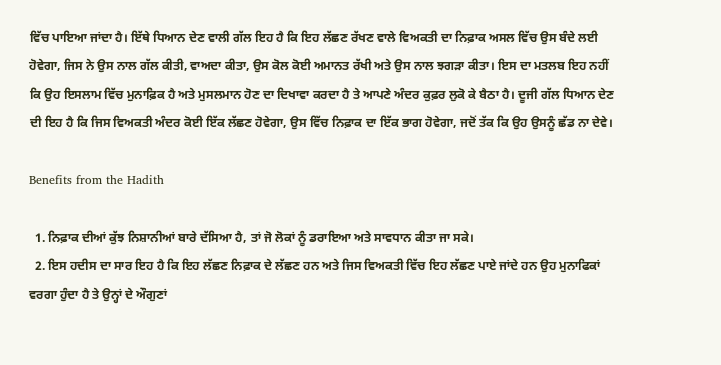ਵਿੱਚ ਪਾਇਆ ਜਾਂਦਾ ਹੈ। ਇੱਥੇ ਧਿਆਨ ਦੇਣ ਵਾਲੀ ਗੱਲ ਇਹ ਹੈ ਕਿ ਇਹ ਲੱਛਣ ਰੱਖਣ ਵਾਲੇ ਵਿਅਕਤੀ ਦਾ ਨਿਫ਼ਾਕ ਅਸਲ ਵਿੱਚ ਉਸ ਬੰਦੇ ਲਈ ਹੋਵੇਗਾ, ਜਿਸ ਨੇ ਉਸ ਨਾਲ ਗੱਲ ਕੀਤੀ, ਵਾਅਦਾ ਕੀਤਾ, ਉਸ ਕੋਲ ਕੋਈ ਅਮਾਨਤ ਰੱਖੀ ਅਤੇ ਉਸ ਨਾਲ ਝਗੜਾ ਕੀਤਾ। ਇਸ ਦਾ ਮਤਲਬ ਇਹ ਨਹੀਂ ਕਿ ਉਹ ਇਸਲਾਮ ਵਿੱਚ ਮੁਨਾਫ਼ਿਕ ਹੈ ਅਤੇ ਮੁਸਲਮਾਨ ਹੋਣ ਦਾ ਦਿਖਾਵਾ ਕਰਦਾ ਹੈ ਤੇ ਆਪਣੇ ਅੰਦਰ ਕੁਫ਼ਰ ਲੁਕੋ ਕੇ ਬੈਠਾ ਹੈ। ਦੂਜੀ ਗੱਲ ਧਿਆਨ ਦੇਣ ਦੀ ਇਹ ਹੈ ਕਿ ਜਿਸ ਵਿਅਕਤੀ ਅੰਦਰ ਕੋਈ ਇੱਕ ਲੱਛਣ ਹੋਵੇਗਾ, ਉਸ ਵਿੱਚ ਨਿਫ਼ਾਕ ਦਾ ਇੱਕ ਭਾਗ ਹੋਵੇਗਾ, ਜਦੋਂ ਤੱਕ ਕਿ ਉਹ ਉਸਨੂੰ ਛੱਡ ਨਾ ਦੇਵੇ।

Benefits from the Hadith

  1. ਨਿਫ਼ਾਕ ਦੀਆਂ ਕੁੱਝ ਨਿਸ਼ਾਨੀਆਂ ਬਾਰੇ ਦੱਸਿਆ ਹੈ, ਤਾਂ ਜੋ ਲੋਕਾਂ ਨੂੰ ਡਰਾਇਆ ਅਤੇ ਸਾਵਧਾਨ ਕੀਤਾ ਜਾ ਸਕੇ।
  2. ਇਸ ਹਦੀਸ ਦਾ ਸਾਰ ਇਹ ਹੈ ਕਿ ਇਹ ਲੱਛਣ ਨਿਫ਼ਾਕ ਦੇ ਲੱਛਣ ਹਨ ਅਤੇ ਜਿਸ ਵਿਅਕਤੀ ਵਿੱਚ ਇਹ ਲੱਛਣ ਪਾਏ ਜਾਂਦੇ ਹਨ ਉਹ ਮੁਨਾਫਿਕਾਂ ਵਰਗਾ ਹੁੰਦਾ ਹੈ ਤੇ ਉਨ੍ਹਾਂ ਦੇ ਔਗੁਣਾਂ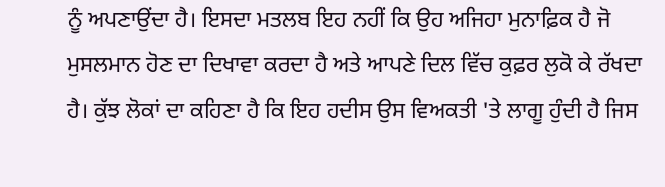ਨੂੰ ਅਪਣਾਉਂਦਾ ਹੈ। ਇਸਦਾ ਮਤਲਬ ਇਹ ਨਹੀਂ ਕਿ ਉਹ ਅਜਿਹਾ ਮੁਨਾਫ਼ਿਕ ਹੈ ਜੋ ਮੁਸਲਮਾਨ ਹੋਣ ਦਾ ਦਿਖਾਵਾ ਕਰਦਾ ਹੈ ਅਤੇ ਆਪਣੇ ਦਿਲ ਵਿੱਚ ਕੁਫ਼ਰ ਲੁਕੋ ਕੇ ਰੱਖਦਾ ਹੈ। ਕੁੱਝ ਲੋਕਾਂ ਦਾ ਕਹਿਣਾ ਹੈ ਕਿ ਇਹ ਹਦੀਸ ਉਸ ਵਿਅਕਤੀ 'ਤੇ ਲਾਗੂ ਹੁੰਦੀ ਹੈ ਜਿਸ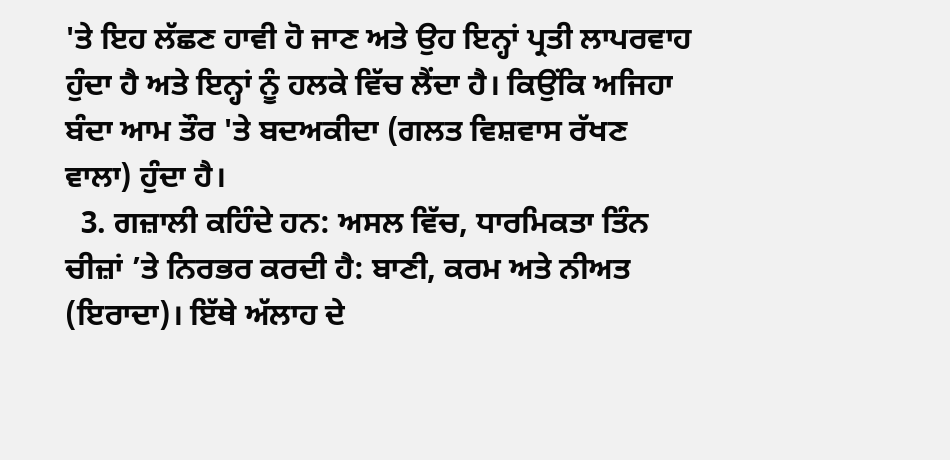'ਤੇ ਇਹ ਲੱਛਣ ਹਾਵੀ ਹੋ ਜਾਣ ਅਤੇ ਉਹ ਇਨ੍ਹਾਂ ਪ੍ਰਤੀ ਲਾਪਰਵਾਹ ਹੁੰਦਾ ਹੈ ਅਤੇ ਇਨ੍ਹਾਂ ਨੂੰ ਹਲਕੇ ਵਿੱਚ ਲੈਂਦਾ ਹੈ। ਕਿਉਂਕਿ ਅਜਿਹਾ ਬੰਦਾ ਆਮ ਤੌਰ 'ਤੇ ਬਦਅਕੀਦਾ (ਗਲਤ ਵਿਸ਼ਵਾਸ ਰੱਖਣ ਵਾਲਾ) ਹੁੰਦਾ ਹੈ।
  3. ਗਜ਼ਾਲੀ ਕਹਿੰਦੇ ਹਨ: ਅਸਲ ਵਿੱਚ, ਧਾਰਮਿਕਤਾ ਤਿੰਨ ਚੀਜ਼ਾਂ ’ਤੇ ਨਿਰਭਰ ਕਰਦੀ ਹੈ: ਬਾਣੀ, ਕਰਮ ਅਤੇ ਨੀਅਤ (ਇਰਾਦਾ)। ਇੱਥੇ ਅੱਲਾਹ ਦੇ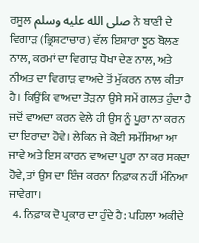ਰਸੂਲ صلى الله عليه وسلم ਨੇ ਬਾਣੀ ਦੇ ਵਿਗਾੜ (ਭ੍ਰਿਸ਼ਟਾਚਾਰ) ਵੱਲ ਇਸ਼ਾਰਾ ਝੂਠ ਬੋਲਣ ਨਾਲ, ਕਰਮਾਂ ਦਾ ਵਿਗਾੜ ਧੋਖਾ ਦੇਣ ਨਾਲ, ਅਤੇ ਨੀਅਤ ਦਾ ਵਿਗਾੜ ਵਾਅਦੇ ਤੋਂ ਮੁੱਕਰਨ ਨਾਲ ਕੀਤਾ ਹੈ। ਕਿਉਂਕਿ ਵਾਅਦਾ ਤੋੜਨਾ ਉਸੇ ਸਮੇਂ ਗਲਤ ਹੁੰਦਾ ਹੈ ਜਦੋਂ ਵਾਅਦਾ ਕਰਨ ਵੇਲੇ ਹੀ ਉਸ ਨੂੰ ਪੂਰਾ ਨਾ ਕਰਨ ਦਾ ਇਰਾਦਾ ਹੋਵੇ। ਲੇਕਿਨ ਜੇ ਕੋਈ ਸਮੱਸਿਆ ਆ ਜਾਵੇ ਅਤੇ ਇਸ ਕਾਰਨ ਵਾਅਦਾ ਪੂਰਾ ਨਾ ਕਰ ਸਕਦਾ ਹੋਵੇ, ਤਾਂ ਉਸ ਦਾ ਇੰਜ ਕਰਨਾ ਨਿਫ਼ਾਕ ਨਹੀਂ ਮੰਨਿਆ ਜਾਵੇਗਾ।
  4. ਨਿਫ਼ਾਕ ਦੋ ਪ੍ਰਕਾਰ ਦਾ ਹੁੰਦੇ ਹੈ: ਪਹਿਲਾ ਅਕੀਦੇ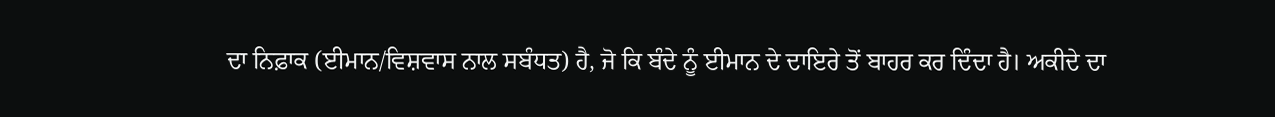ਦਾ ਨਿਫ਼ਾਕ (ਈਮਾਨ/ਵਿਸ਼ਵਾਸ ਨਾਲ ਸਬੰਧਤ) ਹੈ, ਜੋ ਕਿ ਬੰਦੇ ਨੂੰ ਈਮਾਨ ਦੇ ਦਾਇਰੇ ਤੋਂ ਬਾਹਰ ਕਰ ਦਿੰਦਾ ਹੈ। ਅਕੀਦੇ ਦਾ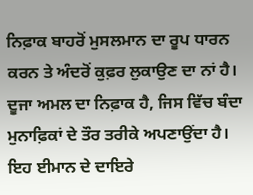ਨਿਫ਼ਾਕ ਬਾਹਰੋਂ ਮੁਸਲਮਾਨ ਦਾ ਰੂਪ ਧਾਰਨ ਕਰਨ ਤੇ ਅੰਦਰੋਂ ਕੁਫ਼ਰ ਲੁਕਾਉਣ ਦਾ ਨਾਂ ਹੈ। ਦੂਜਾ ਅਮਲ ਦਾ ਨਿਫ਼ਾਕ ਹੈ, ਜਿਸ ਵਿੱਚ ਬੰਦਾ ਮੁਨਾਫ਼ਿਕਾਂ ਦੇ ਤੌਰ ਤਰੀਕੇ ਅਪਣਾਉਂਦਾ ਹੈ। ਇਹ ਈਮਾਨ ਦੇ ਦਾਇਰੇ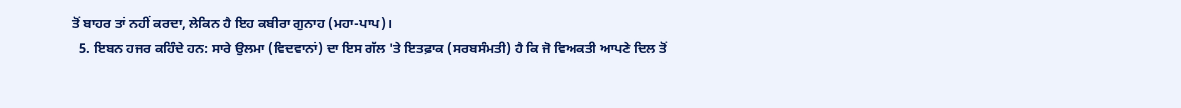ਤੋਂ ਬਾਹਰ ਤਾਂ ਨਹੀਂ ਕਰਦਾ, ਲੇਕਿਨ ਹੈ ਇਹ ਕਬੀਰਾ ਗੁਨਾਹ (ਮਹਾ-ਪਾਪ)।
  5. ਇਬਨ ਹਜਰ ਕਹਿੰਦੇ ਹਨ: ਸਾਰੇ ਉਲਮਾ (ਵਿਦਵਾਨਾਂ) ਦਾ ਇਸ ਗੱਲ 'ਤੇ ਇਤਫ਼ਾਕ (ਸਰਬਸੰਮਤੀ) ਹੈ ਕਿ ਜੋ ਵਿਅਕਤੀ ਆਪਣੇ ਦਿਲ ਤੋਂ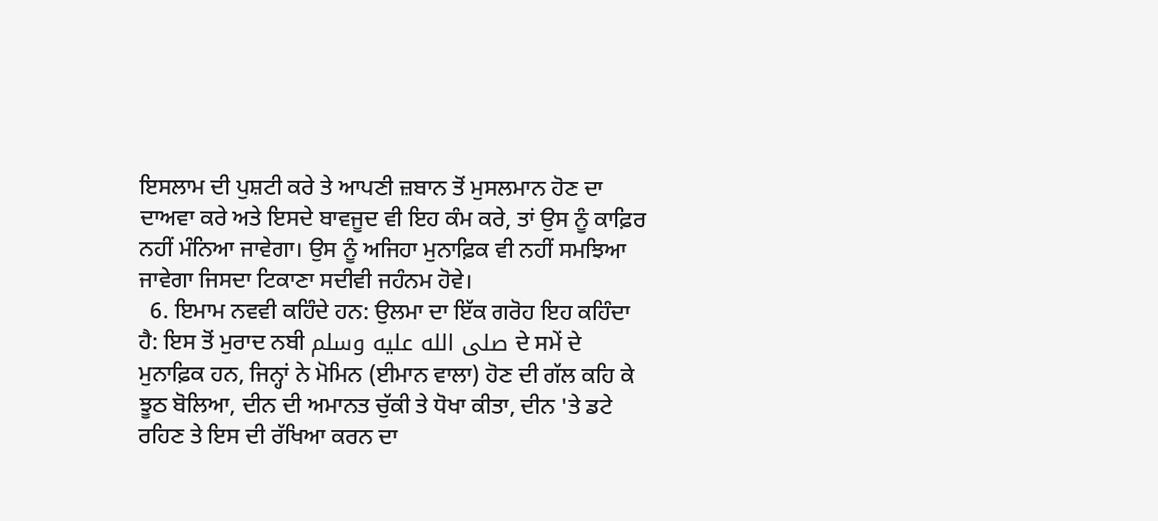ਇਸਲਾਮ ਦੀ ਪੁਸ਼ਟੀ ਕਰੇ ਤੇ ਆਪਣੀ ਜ਼ਬਾਨ ਤੋਂ ਮੁਸਲਮਾਨ ਹੋਣ ਦਾ ਦਾਅਵਾ ਕਰੇ ਅਤੇ ਇਸਦੇ ਬਾਵਜੂਦ ਵੀ ਇਹ ਕੰਮ ਕਰੇ, ਤਾਂ ਉਸ ਨੂੰ ਕਾਫ਼ਿਰ ਨਹੀਂ ਮੰਨਿਆ ਜਾਵੇਗਾ। ਉਸ ਨੂੰ ਅਜਿਹਾ ਮੁਨਾਫ਼ਿਕ ਵੀ ਨਹੀਂ ਸਮਝਿਆ ਜਾਵੇਗਾ ਜਿਸਦਾ ਟਿਕਾਣਾ ਸਦੀਵੀ ਜਹੰਨਮ ਹੋਵੇ।
  6. ਇਮਾਮ ਨਵਵੀ ਕਹਿੰਦੇ ਹਨ: ਉਲਮਾ ਦਾ ਇੱਕ ਗਰੋਹ ਇਹ ਕਹਿੰਦਾ ਹੈ: ਇਸ ਤੋਂ ਮੁਰਾਦ ਨਬੀ صلى الله عليه وسلم ਦੇ ਸਮੇਂ ਦੇ ਮੁਨਾਫ਼ਿਕ ਹਨ, ਜਿਨ੍ਹਾਂ ਨੇ ਮੋਮਿਨ (ਈਮਾਨ ਵਾਲਾ) ਹੋਣ ਦੀ ਗੱਲ ਕਹਿ ਕੇ ਝੂਠ ਬੋਲਿਆ, ਦੀਨ ਦੀ ਅਮਾਨਤ ਚੁੱਕੀ ਤੇ ਧੋਖਾ ਕੀਤਾ, ਦੀਨ 'ਤੇ ਡਟੇ ਰਹਿਣ ਤੇ ਇਸ ਦੀ ਰੱਖਿਆ ਕਰਨ ਦਾ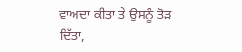ਵਾਅਦਾ ਕੀਤਾ ਤੇ ਉਸਨੂੰ ਤੋੜ ਦਿੱਤਾ,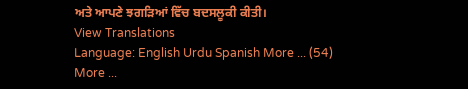ਅਤੇ ਆਪਣੇ ਝਗੜਿਆਂ ਵਿੱਚ ਬਦਸਲੂਕੀ ਕੀਤੀ।
View Translations
Language: English Urdu Spanish More ... (54)
More ...